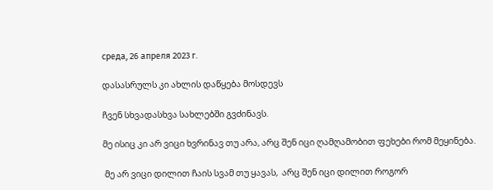среда, 26 апреля 2023 г.

დასასრულს კი ახლის დაწყება მოსდევს

ჩვენ სხვადასხვა სახლებში გვძინავს.

მე ისიც კი არ ვიცი ხვრინავ თუ არა, არც შენ იცი ღამღამობით ფეხები რომ მეყინება.

 მე არ ვიცი დილით ჩაის სვამ თუ ყავას,  არც შენ იცი დილით როგორ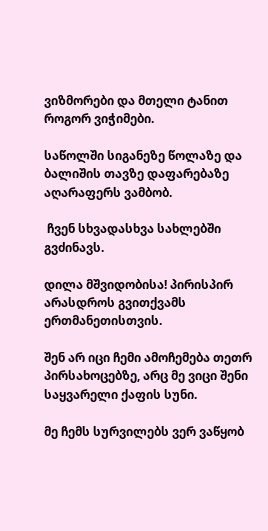ვიზმორები და მთელი ტანით როგორ ვიჭიმები.

საწოლში სიგანეზე წოლაზე და ბალიშის თავზე დაფარებაზე აღარაფერს ვამბობ.

 ჩვენ სხვადასხვა სახლებში გვძინავს.

დილა მშვიდობისა! პირისპირ არასდროს გვითქვამს ერთმანეთისთვის.

შენ არ იცი ჩემი ამოჩემება თეთრ პირსახოცებზე, არც მე ვიცი შენი საყვარელი ქაფის სუნი.

მე ჩემს სურვილებს ვერ ვაწყობ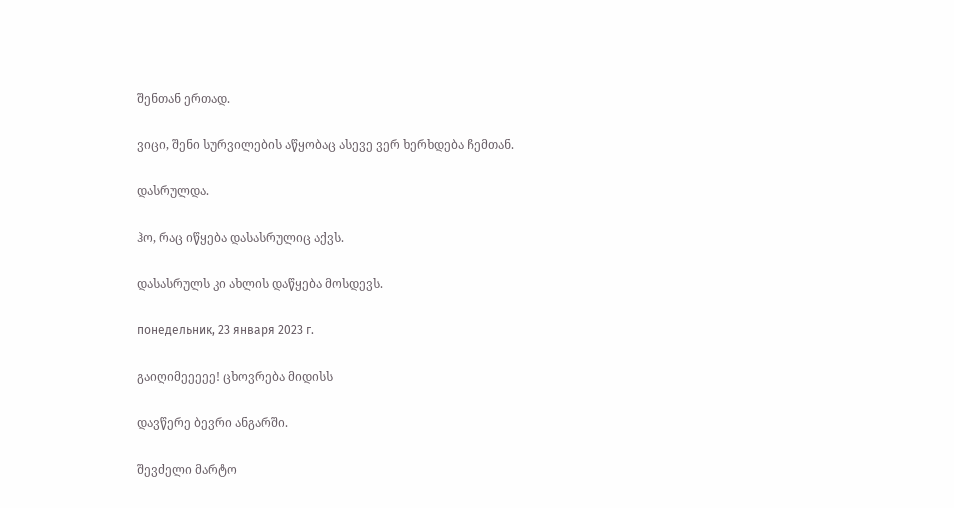შენთან ერთად.

ვიცი, შენი სურვილების აწყობაც ასევე ვერ ხერხდება ჩემთან.

დასრულდა.

ჰო, რაც იწყება დასასრულიც აქვს.

დასასრულს კი ახლის დაწყება მოსდევს.

понедельник, 23 января 2023 г.

გაიღიმეეეეე! ცხოვრება მიდისს

დავწერე ბევრი ანგარში.

შევძელი მარტო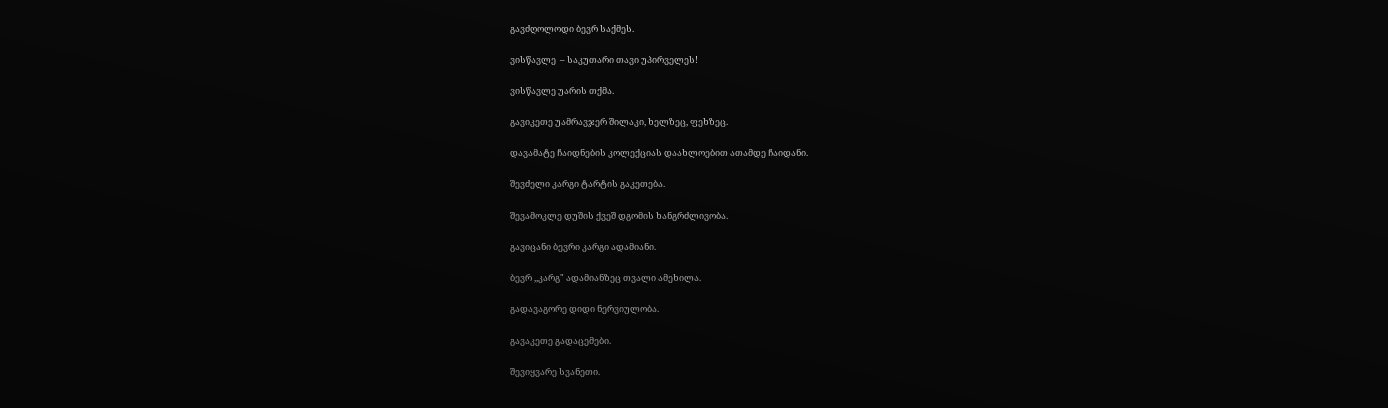გავძღოლოდი ბევრ საქმეს.

ვისწავლე  – საკუთარი თავი უპირველეს!

ვისწავლე უარის თქმა.

გავიკეთე უამრავჯერ შილაკი, ხელზეც, ფეხზეც.

დავამატე ჩაიდნების კოლექციას დაახლოებით ათამდე ჩაიდანი.

შევძელი კარგი ტარტის გაკეთება.

შევამოკლე დუშის ქვეშ დგომის ხანგრძლივობა.

გავიცანი ბევრი კარგი ადამიანი.

ბევრ ,,კარგ" ადამიანზეც თვალი ამეხილა.

გადავაგორე დიდი ნერვიულობა.

გავაკეთე გადაცემები.

შევიყვარე სვანეთი.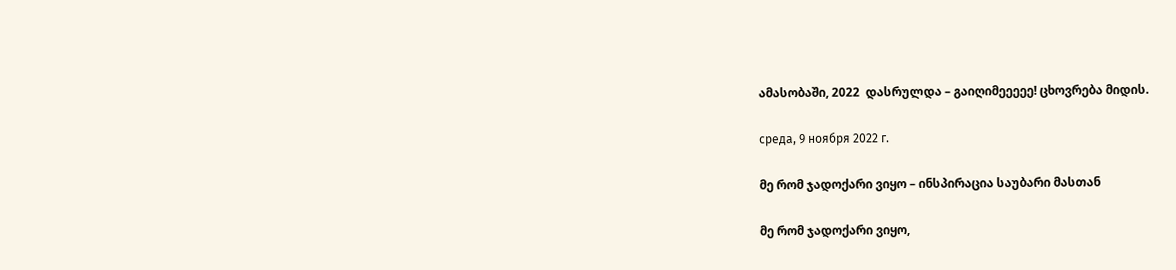ამასობაში, 2022  დასრულდა – გაიღიმეეეეე! ცხოვრება მიდის.

среда, 9 ноября 2022 г.

მე რომ ჯადოქარი ვიყო – ინსპირაცია საუბარი მასთან

მე რომ ჯადოქარი ვიყო,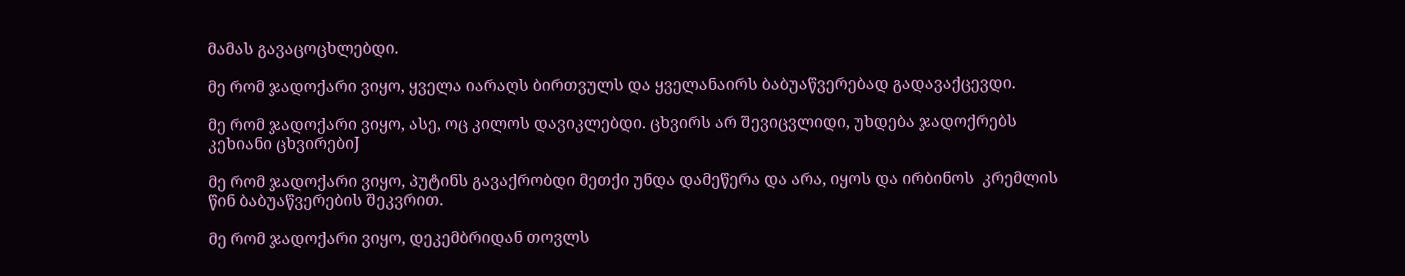მამას გავაცოცხლებდი.

მე რომ ჯადოქარი ვიყო, ყველა იარაღს ბირთვულს და ყველანაირს ბაბუაწვერებად გადავაქცევდი.

მე რომ ჯადოქარი ვიყო, ასე, ოც კილოს დავიკლებდი. ცხვირს არ შევიცვლიდი, უხდება ჯადოქრებს კეხიანი ცხვირებიJ

მე რომ ჯადოქარი ვიყო, პუტინს გავაქრობდი მეთქი უნდა დამეწერა და არა, იყოს და ირბინოს  კრემლის წინ ბაბუაწვერების შეკვრით.

მე რომ ჯადოქარი ვიყო, დეკემბრიდან თოვლს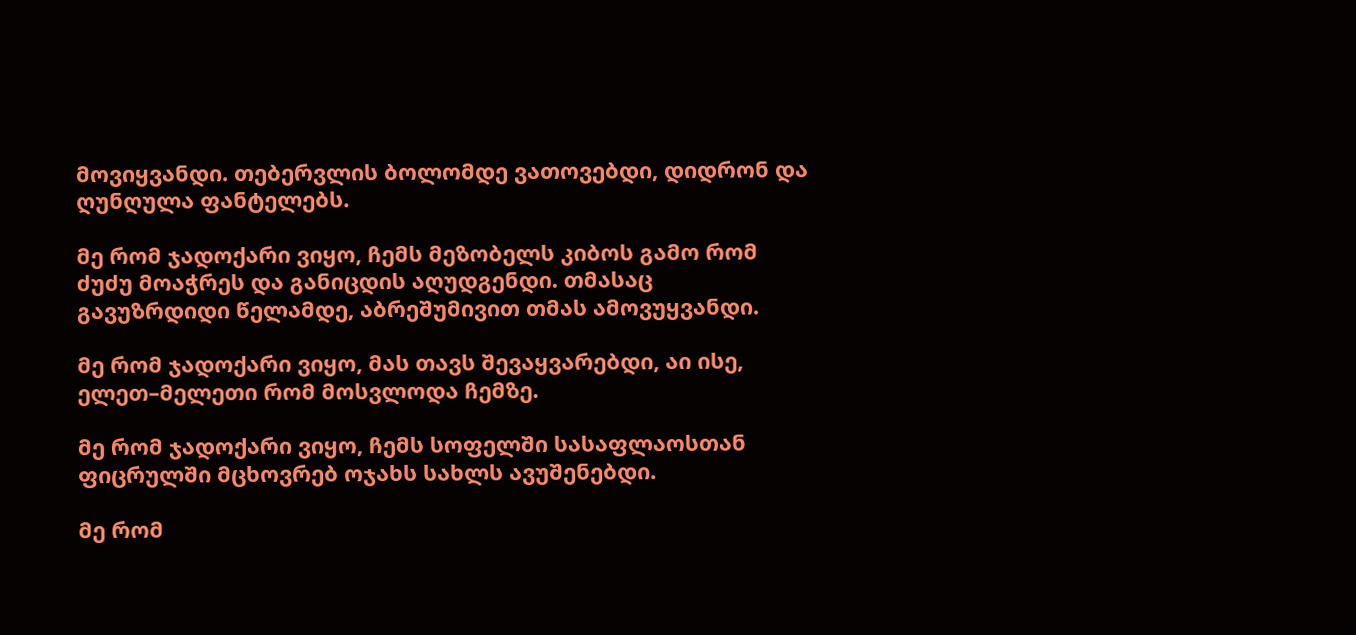მოვიყვანდი. თებერვლის ბოლომდე ვათოვებდი, დიდრონ და ღუნღულა ფანტელებს.

მე რომ ჯადოქარი ვიყო, ჩემს მეზობელს კიბოს გამო რომ ძუძუ მოაჭრეს და განიცდის აღუდგენდი. თმასაც გავუზრდიდი წელამდე, აბრეშუმივით თმას ამოვუყვანდი.

მე რომ ჯადოქარი ვიყო, მას თავს შევაყვარებდი, აი ისე, ელეთ–მელეთი რომ მოსვლოდა ჩემზე.

მე რომ ჯადოქარი ვიყო, ჩემს სოფელში სასაფლაოსთან ფიცრულში მცხოვრებ ოჯახს სახლს ავუშენებდი.

მე რომ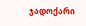ჯადოქარი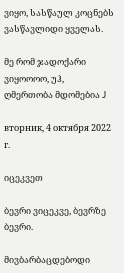ვიყო, სასწაულ კოცნებს ვასწავლიდი ყველას.

მე რომ ჯადოქარი ვიყოოოო, უჰ, ღმერთობა მდომებია J

вторник, 4 октября 2022 г.

იცეკვეთ

ბევრი ვიცეკვე, ბევრზე ბევრი.

მივბარბაცდებოდი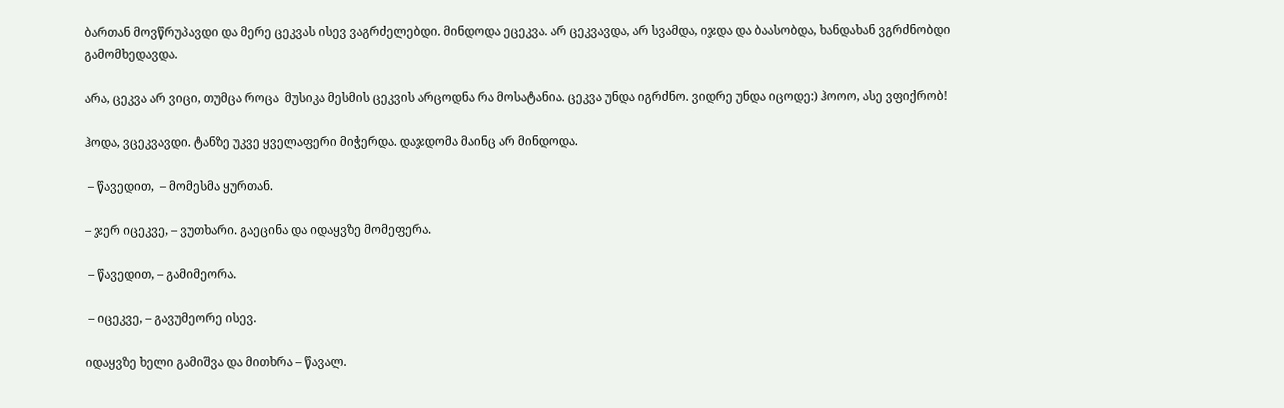ბართან მოვწრუპავდი და მერე ცეკვას ისევ ვაგრძელებდი. მინდოდა ეცეკვა. არ ცეკვავდა, არ სვამდა, იჯდა და ბაასობდა, ხანდახან ვგრძნობდი გამომხედავდა.

არა, ცეკვა არ ვიცი, თუმცა როცა  მუსიკა მესმის ცეკვის არცოდნა რა მოსატანია. ცეკვა უნდა იგრძნო. ვიდრე უნდა იცოდე:) ჰოოო, ასე ვფიქრობ!

ჰოდა, ვცეკვავდი. ტანზე უკვე ყველაფერი მიჭერდა. დაჯდომა მაინც არ მინდოდა.

 – წავედით,  – მომესმა ყურთან.

– ჯერ იცეკვე, – ვუთხარი. გაეცინა და იდაყვზე მომეფერა.

 – წავედით, – გამიმეორა.

 – იცეკვე, – გავუმეორე ისევ.

იდაყვზე ხელი გამიშვა და მითხრა – წავალ.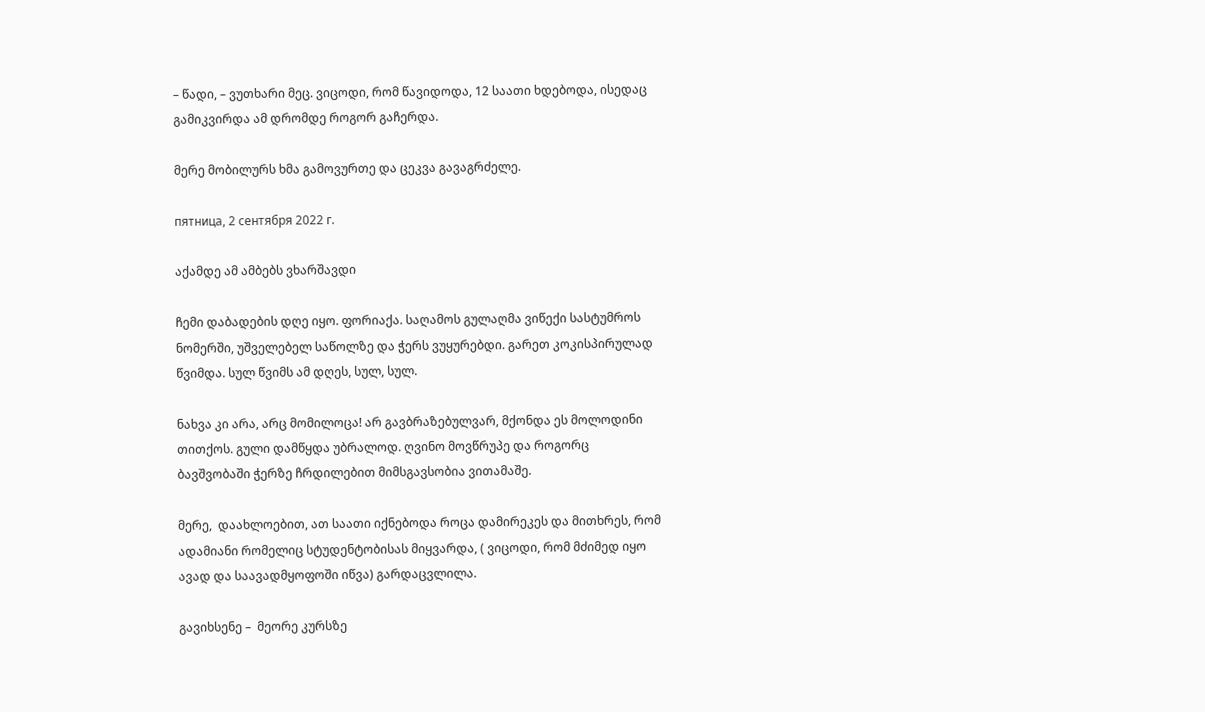– წადი, – ვუთხარი მეც. ვიცოდი, რომ წავიდოდა, 12 საათი ხდებოდა, ისედაც გამიკვირდა ამ დრომდე როგორ გაჩერდა.

მერე მობილურს ხმა გამოვურთე და ცეკვა გავაგრძელე.

пятница, 2 сентября 2022 г.

აქამდე ამ ამბებს ვხარშავდი

ჩემი დაბადების დღე იყო. ფორიაქა. საღამოს გულაღმა ვიწექი სასტუმროს ნომერში, უშველებელ საწოლზე და ჭერს ვუყურებდი. გარეთ კოკისპირულად წვიმდა. სულ წვიმს ამ დღეს, სულ, სულ.

ნახვა კი არა, არც მომილოცა! არ გავბრაზებულვარ, მქონდა ეს მოლოდინი თითქოს. გული დამწყდა უბრალოდ. ღვინო მოვწრუპე და როგორც ბავშვობაში ჭერზე ჩრდილებით მიმსგავსობია ვითამაშე.

მერე,  დაახლოებით, ათ საათი იქნებოდა როცა დამირეკეს და მითხრეს, რომ ადამიანი რომელიც სტუდენტობისას მიყვარდა, ( ვიცოდი, რომ მძიმედ იყო ავად და საავადმყოფოში იწვა) გარდაცვლილა.

გავიხსენე –  მეორე კურსზე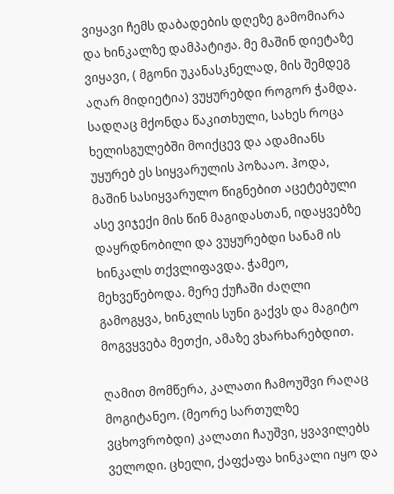ვიყავი ჩემს დაბადების დღეზე გამომიარა და ხინკალზე დამპატიჟა. მე მაშინ დიეტაზე ვიყავი, ( მგონი უკანასკნელად, მის შემდეგ აღარ მიდიეტია) ვუყურებდი როგორ ჭამდა. სადღაც მქონდა წაკითხული, სახეს როცა ხელისგულებში მოიქცევ და ადამიანს უყურებ ეს სიყვარულის პოზააო. ჰოდა, მაშინ სასიყვარულო წიგნებით აცეტებული ასე ვიჯექი მის წინ მაგიდასთან, იდაყვებზე დაყრდნობილი და ვუყურებდი სანამ ის ხინკალს თქვლიფავდა. ჭამეო, მეხვეწებოდა. მერე ქუჩაში ძაღლი გამოგყვა, ხინკლის სუნი გაქვს და მაგიტო მოგვყვება მეთქი, ამაზე ვხარხარებდით.

ღამით მომწერა, კალათი ჩამოუშვი რაღაც მოგიტანეო. (მეორე სართულზე ვცხოვრობდი) კალათი ჩაუშვი, ყვავილებს ველოდი. ცხელი, ქაფქაფა ხინკალი იყო და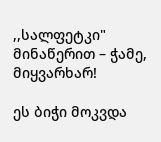,,სალფეტკი"  მინაწერით – ჭამე, მიყვარხარ!

ეს ბიჭი მოკვდა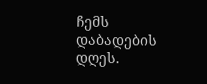ჩემს დაბადების დღეს.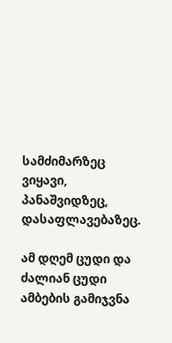სამძიმარზეც ვიყავი, პანაშვიდზეც, დასაფლავებაზეც.

ამ დღემ ცუდი და ძალიან ცუდი ამბების გამიჯვნა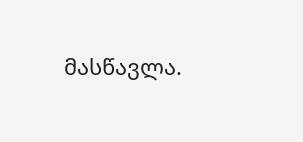მასწავლა.